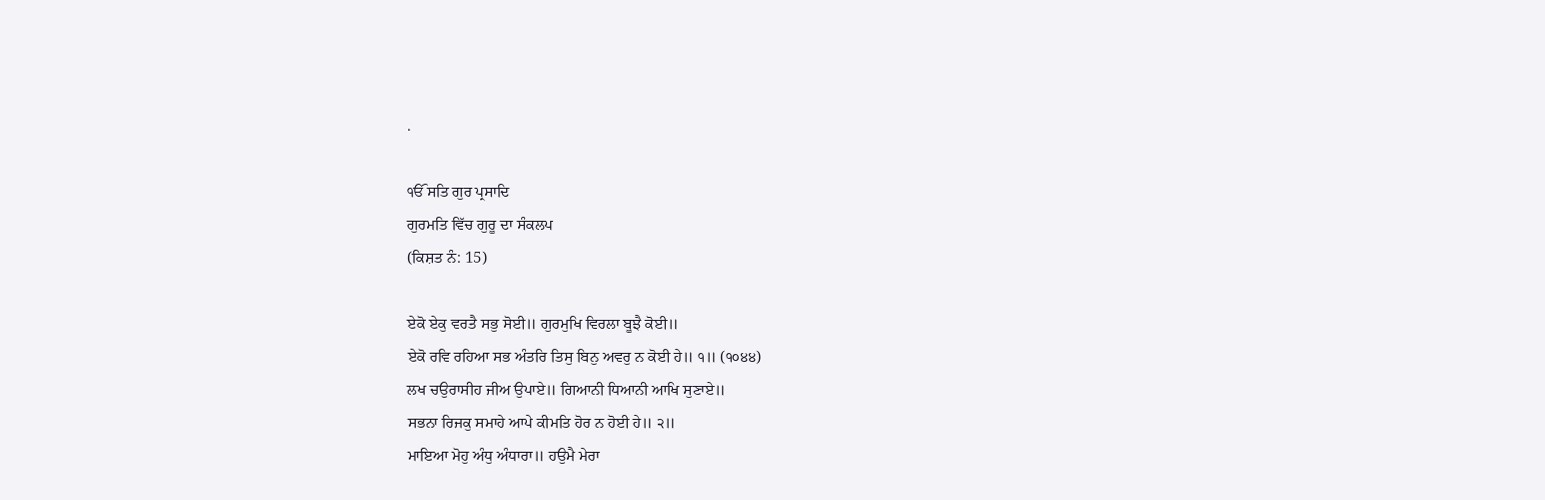.

ੴ ਸਤਿ ਗੁਰ ਪ੍ਰਸਾਦਿ
ਗੁਰਮਤਿ ਵਿੱਚ ਗੁਰੂ ਦਾ ਸੰਕਲਪ
(ਕਿਸ਼ਤ ਨੰ: 15)

ਏਕੋ ਏਕੁ ਵਰਤੈ ਸਭੁ ਸੋਈ॥ ਗੁਰਮੁਖਿ ਵਿਰਲਾ ਬੂਝੈ ਕੋਈ॥
ਏਕੋ ਰਵਿ ਰਹਿਆ ਸਭ ਅੰਤਰਿ ਤਿਸੁ ਬਿਨੁ ਅਵਰੁ ਨ ਕੋਈ ਹੇ॥ ੧॥ (੧੦੪੪)
ਲਖ ਚਉਰਾਸੀਹ ਜੀਅ ਉਪਾਏ॥ ਗਿਆਨੀ ਧਿਆਨੀ ਆਖਿ ਸੁਣਾਏ॥
ਸਭਨਾ ਰਿਜਕੁ ਸਮਾਹੇ ਆਪੇ ਕੀਮਤਿ ਹੋਰ ਨ ਹੋਈ ਹੇ॥ ੨॥
ਮਾਇਆ ਮੋਹੁ ਅੰਧੁ ਅੰਧਾਰਾ॥ ਹਉਮੈ ਮੇਰਾ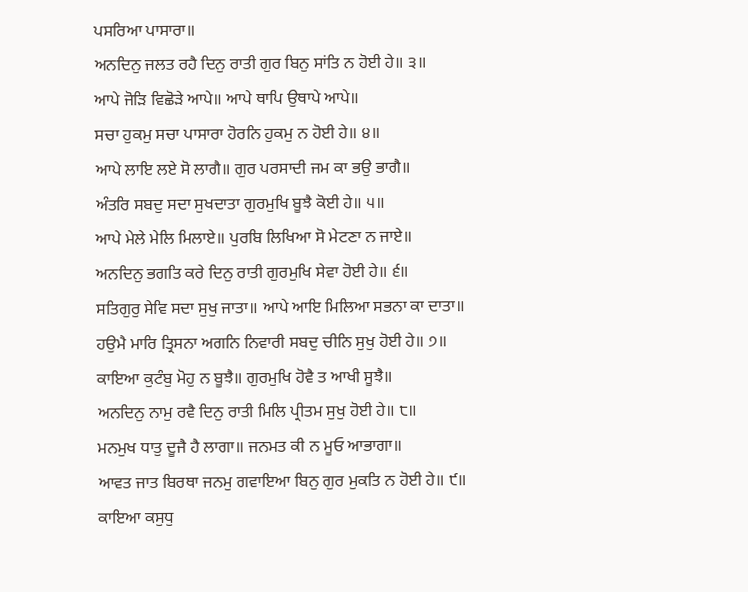ਪਸਰਿਆ ਪਾਸਾਰਾ॥
ਅਨਦਿਨੁ ਜਲਤ ਰਹੈ ਦਿਨੁ ਰਾਤੀ ਗੁਰ ਬਿਨੁ ਸਾਂਤਿ ਨ ਹੋਈ ਹੇ॥ ੩॥
ਆਪੇ ਜੋੜਿ ਵਿਛੋੜੇ ਆਪੇ॥ ਆਪੇ ਥਾਪਿ ਉਥਾਪੇ ਆਪੇ॥
ਸਚਾ ਹੁਕਮੁ ਸਚਾ ਪਾਸਾਰਾ ਹੋਰਨਿ ਹੁਕਮੁ ਨ ਹੋਈ ਹੇ॥ ੪॥
ਆਪੇ ਲਾਇ ਲਏ ਸੋ ਲਾਗੈ॥ ਗੁਰ ਪਰਸਾਦੀ ਜਮ ਕਾ ਭਉ ਭਾਗੈ॥
ਅੰਤਰਿ ਸਬਦੁ ਸਦਾ ਸੁਖਦਾਤਾ ਗੁਰਮੁਖਿ ਬੂਝੈ ਕੋਈ ਹੇ॥ ੫॥
ਆਪੇ ਮੇਲੇ ਮੇਲਿ ਮਿਲਾਏ॥ ਪੁਰਬਿ ਲਿਖਿਆ ਸੋ ਮੇਟਣਾ ਨ ਜਾਏ॥
ਅਨਦਿਨੁ ਭਗਤਿ ਕਰੇ ਦਿਨੁ ਰਾਤੀ ਗੁਰਮੁਖਿ ਸੇਵਾ ਹੋਈ ਹੇ॥ ੬॥
ਸਤਿਗੁਰੁ ਸੇਵਿ ਸਦਾ ਸੁਖੁ ਜਾਤਾ॥ ਆਪੇ ਆਇ ਮਿਲਿਆ ਸਭਨਾ ਕਾ ਦਾਤਾ॥
ਹਉਮੈ ਮਾਰਿ ਤ੍ਰਿਸਨਾ ਅਗਨਿ ਨਿਵਾਰੀ ਸਬਦੁ ਚੀਨਿ ਸੁਖੁ ਹੋਈ ਹੇ॥ ੭॥
ਕਾਇਆ ਕੁਟੰਬੁ ਮੋਹੁ ਨ ਬੂਝੈ॥ ਗੁਰਮੁਖਿ ਹੋਵੈ ਤ ਆਖੀ ਸੂਝੈ॥
ਅਨਦਿਨੁ ਨਾਮੁ ਰਵੈ ਦਿਨੁ ਰਾਤੀ ਮਿਲਿ ਪ੍ਰੀਤਮ ਸੁਖੁ ਹੋਈ ਹੇ॥ ੮॥
ਮਨਮੁਖ ਧਾਤੁ ਦੂਜੈ ਹੈ ਲਾਗਾ॥ ਜਨਮਤ ਕੀ ਨ ਮੂਓ ਆਭਾਗਾ॥
ਆਵਤ ਜਾਤ ਬਿਰਥਾ ਜਨਮੁ ਗਵਾਇਆ ਬਿਨੁ ਗੁਰ ਮੁਕਤਿ ਨ ਹੋਈ ਹੇ॥ ੯॥
ਕਾਇਆ ਕਸੁਧੁ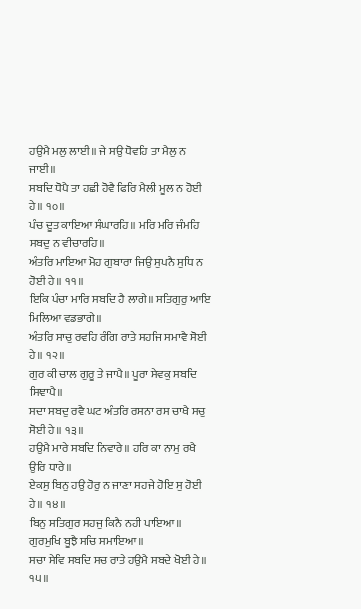ਹਉਮੈ ਮਲੁ ਲਾਈ॥ ਜੇ ਸਉ ਧੋਵਹਿ ਤਾ ਮੈਲੁ ਨ ਜਾਈ॥
ਸਬਦਿ ਧੋਪੈ ਤਾ ਹਛੀ ਹੋਵੈ ਫਿਰਿ ਮੈਲੀ ਮੂਲ ਨ ਹੋਈ ਹੇ॥ ੧੦॥
ਪੰਚ ਦੂਤ ਕਾਇਆ ਸੰਘਾਰਹਿ॥ ਮਰਿ ਮਰਿ ਜੰਮਹਿ ਸਬਦੁ ਨ ਵੀਚਾਰਹਿ॥
ਅੰਤਰਿ ਮਾਇਆ ਮੋਹ ਗੁਬਾਰਾ ਜਿਉ ਸੁਪਨੈ ਸੁਧਿ ਨ ਹੋਈ ਹੇ॥ ੧੧॥
ਇਕਿ ਪੰਚਾ ਮਾਰਿ ਸਬਦਿ ਹੈ ਲਾਗੇ॥ ਸਤਿਗੁਰੁ ਆਇ ਮਿਲਿਆ ਵਡਭਾਗੇ॥
ਅੰਤਰਿ ਸਾਚੁ ਰਵਹਿ ਰੰਗਿ ਰਾਤੇ ਸਹਜਿ ਸਮਾਵੈ ਸੋਈ ਹੇ॥ ੧੨॥
ਗੁਰ ਕੀ ਚਾਲ ਗੁਰੂ ਤੇ ਜਾਪੈ॥ ਪੂਰਾ ਸੇਵਕੁ ਸਬਦਿ ਸਿਞਾਪੈ॥
ਸਦਾ ਸਬਦੁ ਰਵੈ ਘਟ ਅੰਤਰਿ ਰਸਨਾ ਰਸ ਚਾਖੈ ਸਚੁ ਸੋਈ ਹੇ॥ ੧੩॥
ਹਉਮੈ ਮਾਰੇ ਸਬਦਿ ਨਿਵਾਰੇ॥ ਹਰਿ ਕਾ ਨਾਮੁ ਰਖੈ ਉਰਿ ਧਾਰੇ॥
ਏਕਸੁ ਬਿਨੁ ਹਉ ਹੋਰੁ ਨ ਜਾਣਾ ਸਹਜੇ ਹੋਇ ਸੁ ਹੋਈ ਹੇ॥ ੧੪॥
ਬਿਨੁ ਸਤਿਗੁਰ ਸਹਜੁ ਕਿਨੈ ਨਹੀ ਪਾਇਆ॥ ਗੁਰਮੁਖਿ ਬੂਝੈ ਸਚਿ ਸਮਾਇਆ॥
ਸਚਾ ਸੇਵਿ ਸਬਦਿ ਸਚ ਰਾਤੇ ਹਉਮੈ ਸਬਦੇ ਖੋਈ ਹੇ॥ ੧੫॥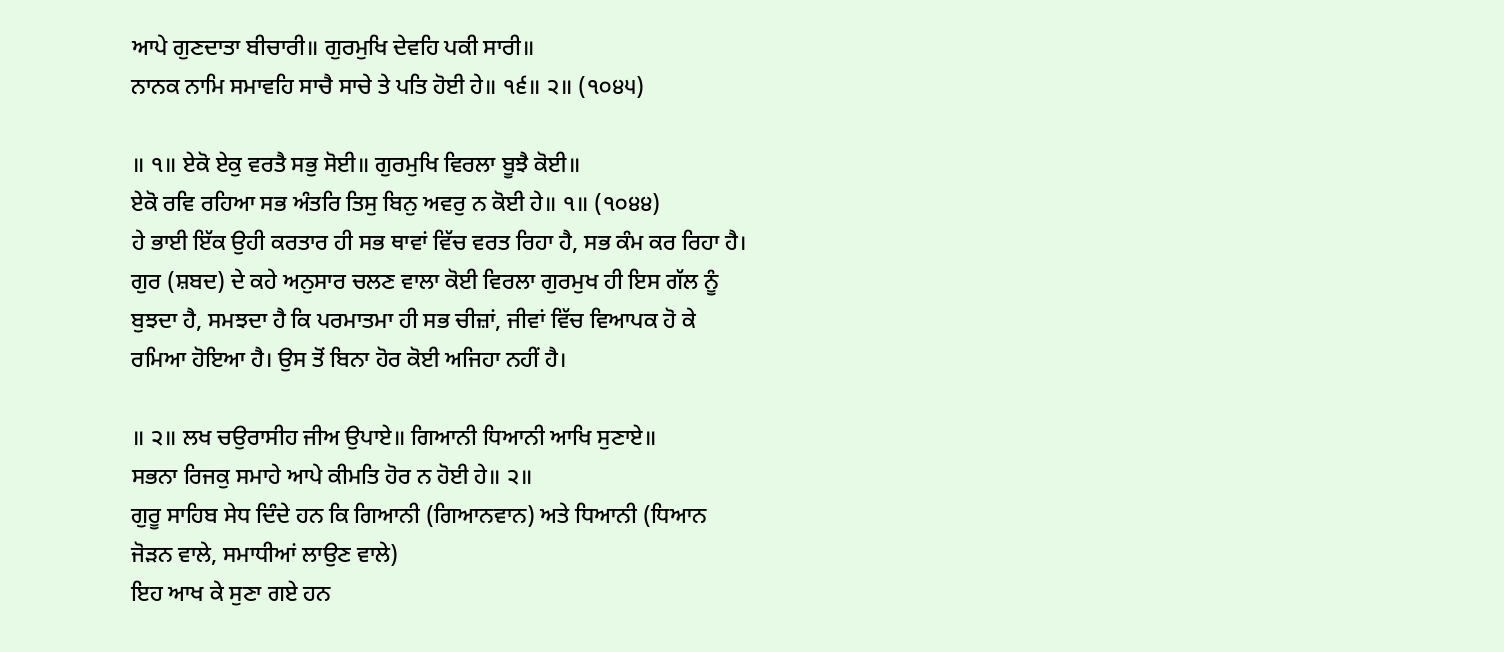ਆਪੇ ਗੁਣਦਾਤਾ ਬੀਚਾਰੀ॥ ਗੁਰਮੁਖਿ ਦੇਵਹਿ ਪਕੀ ਸਾਰੀ॥
ਨਾਨਕ ਨਾਮਿ ਸਮਾਵਹਿ ਸਾਚੈ ਸਾਚੇ ਤੇ ਪਤਿ ਹੋਈ ਹੇ॥ ੧੬॥ ੨॥ (੧੦੪੫)

॥ ੧॥ ਏਕੋ ਏਕੁ ਵਰਤੈ ਸਭੁ ਸੋਈ॥ ਗੁਰਮੁਖਿ ਵਿਰਲਾ ਬੂਝੈ ਕੋਈ॥
ਏਕੋ ਰਵਿ ਰਹਿਆ ਸਭ ਅੰਤਰਿ ਤਿਸੁ ਬਿਨੁ ਅਵਰੁ ਨ ਕੋਈ ਹੇ॥ ੧॥ (੧੦੪੪)
ਹੇ ਭਾਈ ਇੱਕ ਉਹੀ ਕਰਤਾਰ ਹੀ ਸਭ ਥਾਵਾਂ ਵਿੱਚ ਵਰਤ ਰਿਹਾ ਹੈ, ਸਭ ਕੰਮ ਕਰ ਰਿਹਾ ਹੈ। ਗੁਰ (ਸ਼ਬਦ) ਦੇ ਕਹੇ ਅਨੁਸਾਰ ਚਲਣ ਵਾਲਾ ਕੋਈ ਵਿਰਲਾ ਗੁਰਮੁਖ ਹੀ ਇਸ ਗੱਲ ਨੂੰ ਬੁਝਦਾ ਹੈ, ਸਮਝਦਾ ਹੈ ਕਿ ਪਰਮਾਤਮਾ ਹੀ ਸਭ ਚੀਜ਼ਾਂ, ਜੀਵਾਂ ਵਿੱਚ ਵਿਆਪਕ ਹੋ ਕੇ ਰਮਿਆ ਹੋਇਆ ਹੈ। ਉਸ ਤੋਂ ਬਿਨਾ ਹੋਰ ਕੋਈ ਅਜਿਹਾ ਨਹੀਂ ਹੈ।

॥ ੨॥ ਲਖ ਚਉਰਾਸੀਹ ਜੀਅ ਉਪਾਏ॥ ਗਿਆਨੀ ਧਿਆਨੀ ਆਖਿ ਸੁਣਾਏ॥
ਸਭਨਾ ਰਿਜਕੁ ਸਮਾਹੇ ਆਪੇ ਕੀਮਤਿ ਹੋਰ ਨ ਹੋਈ ਹੇ॥ ੨॥
ਗੁਰੂ ਸਾਹਿਬ ਸੇਧ ਦਿੰਦੇ ਹਨ ਕਿ ਗਿਆਨੀ (ਗਿਆਨਵਾਨ) ਅਤੇ ਧਿਆਨੀ (ਧਿਆਨ ਜੋੜਨ ਵਾਲੇ, ਸਮਾਧੀਆਂ ਲਾਉਣ ਵਾਲੇ)
ਇਹ ਆਖ ਕੇ ਸੁਣਾ ਗਏ ਹਨ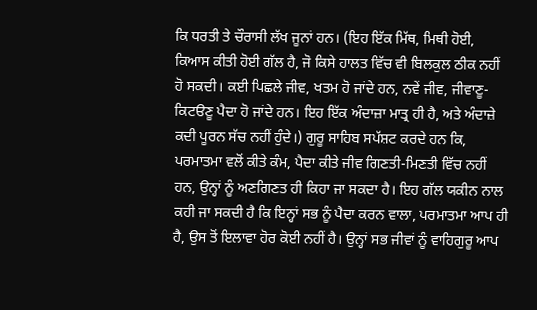ਕਿ ਧਰਤੀ ਤੇ ਚੌਰਾਸੀ ਲੱਖ ਜੂਨਾਂ ਹਨ। (ਇਹ ਇੱਕ ਮਿੱਥ, ਮਿਥੀ ਹੋਈ, ਕਿਆਸ ਕੀਤੀ ਹੋਈ ਗੱਲ ਹੈ, ਜੋ ਕਿਸੇ ਹਾਲਤ ਵਿੱਚ ਵੀ ਬਿਲਕੁਲ ਠੀਕ ਨਹੀਂ ਹੋ ਸਕਦੀ। ਕਈ ਪਿਛਲੇ ਜੀਵ, ਖਤਮ ਹੋ ਜਾਂਦੇ ਹਨ, ਨਵੇਂ ਜੀਵ, ਜੀਵਾਣੂ-ਕਿਟੳਣੂ ਪੈਦਾ ਹੋ ਜਾਂਦੇ ਹਨ। ਇਹ ਇੱਕ ਅੰਦਾਜ਼ਾ ਮਾਤ੍ਰ ਹੀ ਹੈ, ਅਤੇ ਅੰਦਾਜ਼ੇ ਕਦੀ ਪੂਰਨ ਸੱਚ ਨਹੀਂ ਹੁੰਦੇ।) ਗੁਰੂ ਸਾਹਿਬ ਸਪੱਸ਼ਟ ਕਰਦੇ ਹਨ ਕਿ, ਪਰਮਾਤਮਾ ਵਲੋਂ ਕੀਤੇ ਕੰਮ, ਪੈਦਾ ਕੀਤੇ ਜੀਵ ਗਿਣਤੀ-ਮਿਣਤੀ ਵਿੱਚ ਨਹੀਂ ਹਨ, ਉਨ੍ਹਾਂ ਨੂੰ ਅਣਗਿਣਤ ਹੀ ਕਿਹਾ ਜਾ ਸਕਦਾ ਹੈ। ਇਹ ਗੱਲ ਯਕੀਨ ਨਾਲ ਕਹੀ ਜਾ ਸਕਦੀ ਹੈ ਕਿ ਇਨ੍ਹਾਂ ਸਭ ਨੂੰ ਪੈਦਾ ਕਰਨ ਵਾਲਾ, ਪਰਮਾਤਮਾ ਆਪ ਹੀ ਹੈ, ਉਸ ਤੋਂ ਇਲਾਵਾ ਹੋਰ ਕੋਈ ਨਹੀਂ ਹੈ। ਉਨ੍ਹਾਂ ਸਭ ਜੀਵਾਂ ਨੂੰ ਵਾਹਿਗੁਰੂ ਆਪ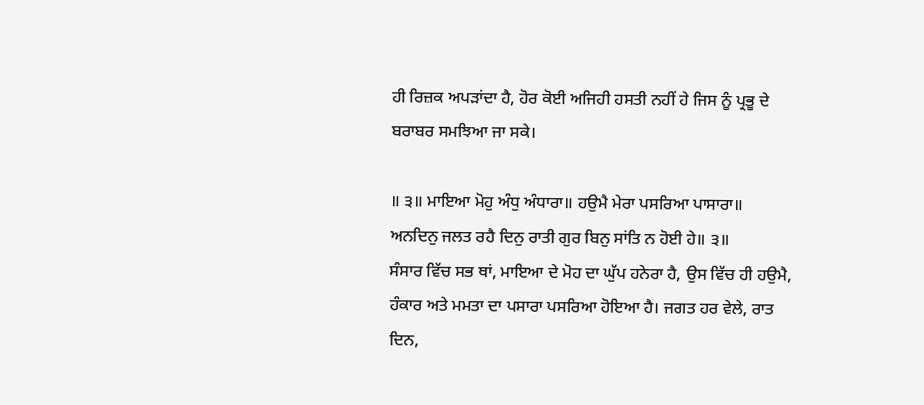ਹੀ ਰਿਜ਼ਕ ਅਪੜਾਂਦਾ ਹੈ, ਹੋਰ ਕੋਈ ਅਜਿਹੀ ਹਸਤੀ ਨਹੀਂ ਹੇ ਜਿਸ ਨੂੰ ਪ੍ਰਭੂ ਦੇ ਬਰਾਬਰ ਸਮਝਿਆ ਜਾ ਸਕੇ।

॥ ੩॥ ਮਾਇਆ ਮੋਹੁ ਅੰਧੁ ਅੰਧਾਰਾ॥ ਹਉਮੈ ਮੇਰਾ ਪਸਰਿਆ ਪਾਸਾਰਾ॥
ਅਨਦਿਨੁ ਜਲਤ ਰਹੈ ਦਿਨੁ ਰਾਤੀ ਗੁਰ ਬਿਨੁ ਸਾਂਤਿ ਨ ਹੋਈ ਹੇ॥ ੩॥
ਸੰਸਾਰ ਵਿੱਚ ਸਭ ਥਾਂ, ਮਾਇਆ ਦੇ ਮੋਹ ਦਾ ਘੁੱਪ ਹਨੇਰਾ ਹੈ, ਉਸ ਵਿੱਚ ਹੀ ਹਉਮੈ, ਹੰਕਾਰ ਅਤੇ ਮਮਤਾ ਦਾ ਪਸਾਰਾ ਪਸਰਿਆ ਹੋਇਆ ਹੈ। ਜਗਤ ਹਰ ਵੇਲੇ, ਰਾਤ ਦਿਨ,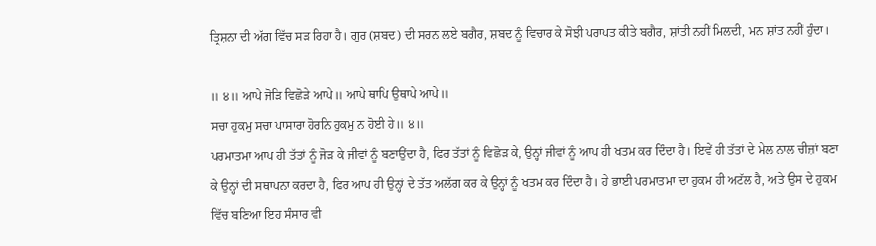ਤ੍ਰਿਸ਼ਨਾ ਦੀ ਅੱਗ ਵਿੱਚ ਸੜ ਰਿਹਾ ਹੈ। ਗੁਰ (ਸ਼ਬਦ) ਦੀ ਸਰਨ ਲਏ ਬਗੈਰ, ਸ਼ਬਦ ਨੂੰ ਵਿਚਾਰ ਕੇ ਸੋਝੀ ਪਰਾਪਤ ਕੀਤੇ ਬਗੈਰ, ਸ਼ਾਂਤੀ ਨਹੀਂ ਮਿਲਦੀ, ਮਨ ਸ਼ਾਂਤ ਨਹੀਂ ਹੁੰਦਾ।

॥ ੪॥ ਆਪੇ ਜੋੜਿ ਵਿਛੋੜੇ ਆਪੇ॥ ਆਪੇ ਥਾਪਿ ਉਥਾਪੇ ਆਪੇ॥
ਸਚਾ ਹੁਕਮੁ ਸਚਾ ਪਾਸਾਰਾ ਹੋਰਨਿ ਹੁਕਮੁ ਨ ਹੋਈ ਹੇ॥ ੪॥
ਪਰਮਾਤਮਾ ਆਪ ਹੀ ਤੱਤਾਂ ਨੂੰ ਜੋੜ ਕੇ ਜੀਵਾਂ ਨੂੰ ਬਣਾਉਂਦਾ ਹੈ, ਫਿਰ ਤੱਤਾਂ ਨੂੰ ਵਿਛੋੜ ਕੇ, ਉਨ੍ਹਾਂ ਜੀਵਾਂ ਨੂੰ ਆਪ ਹੀ ਖਤਮ ਕਰ ਦਿੰਦਾ ਹੈ। ਇਵੇਂ ਹੀ ਤੱਤਾਂ ਦੇ ਮੇਲ ਨਾਲ ਚੀਜ਼ਾਂ ਬਣਾ ਕੇ ਉਨ੍ਹਾਂ ਦੀ ਸਥਾਪਨਾ ਕਰਦਾ ਹੈ, ਫਿਰ ਆਪ ਹੀ ਉਨ੍ਹਾਂ ਦੇ ਤੱਤ ਅਲੱਗ ਕਰ ਕੇ ਉਨ੍ਹਾਂ ਨੂੰ ਖਤਮ ਕਰ ਦਿੰਦਾ ਹੈ। ਹੇ ਭਾਈ ਪਰਮਾਤਮਾ ਦਾ ਹੁਕਮ ਹੀ ਅਟੱਲ ਹੈ, ਅਤੇ ਉਸ ਦੇ ਹੁਕਮ ਵਿੱਚ ਬਣਿਆ ਇਹ ਸੰਸਾਰ ਵੀ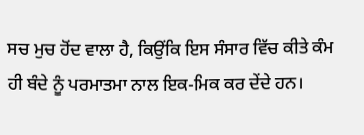ਸਚ ਮੁਚ ਹੋਂਦ ਵਾਲਾ ਹੈ, ਕਿਉਂਕਿ ਇਸ ਸੰਸਾਰ ਵਿੱਚ ਕੀਤੇ ਕੰਮ ਹੀ ਬੰਦੇ ਨੂੰ ਪਰਮਾਤਮਾ ਨਾਲ ਇਕ-ਮਿਕ ਕਰ ਦੇਂਦੇ ਹਨ।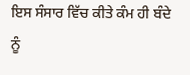ਇਸ ਸੰਸਾਰ ਵਿੱਚ ਕੀਤੇ ਕੰਮ ਹੀ ਬੰਦੇ ਨੂੰ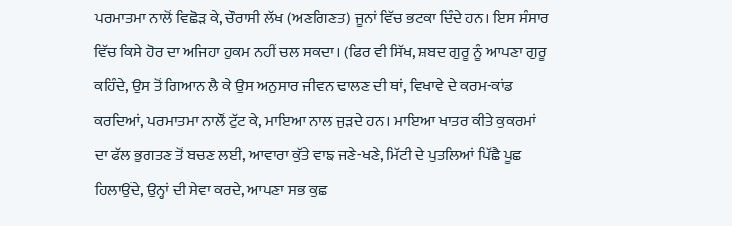ਪਰਮਾਤਮਾ ਨਾਲੋਂ ਵਿਛੋੜ ਕੇ, ਚੌਰਾਸੀ ਲੱਖ (ਅਣਗਿਣਤ) ਜੂਨਾਂ ਵਿੱਚ ਭਟਕਾ ਦਿੰਦੇ ਹਨ। ਇਸ ਸੰਸਾਰ ਵਿੱਚ ਕਿਸੇ ਹੋਰ ਦਾ ਅਜਿਹਾ ਹੁਕਮ ਨਹੀਂ ਚਲ ਸਕਦਾ। (ਫਿਰ ਵੀ ਸਿੱਖ, ਸ਼ਬਦ ਗੁਰੂ ਨੂੰ ਆਪਣਾ ਗੁਰੂ ਕਹਿੰਦੇ, ਉਸ ਤੋਂ ਗਿਆਨ ਲੈ ਕੇ ਉਸ ਅਨੁਸਾਰ ਜੀਵਨ ਢਾਲਣ ਦੀ ਥਾਂ, ਵਿਖਾਵੇ ਦੇ ਕਰਮ-ਕਾਂਡ ਕਰਦਿਆਂ, ਪਰਮਾਤਮਾ ਨਾਲੌਂ ਟੁੱਟ ਕੇ, ਮਾਇਆ ਨਾਲ ਜੁੜਦੇ ਹਨ। ਮਾਇਆ ਖਾਤਰ ਕੀਤੇ ਕੁਕਰਮਾਂ ਦਾ ਫੱਲ ਭੁਗਤਣ ਤੋਂ ਬਚਣ ਲਈ, ਆਵਾਰਾ ਕੁੱਤੇ ਵਾਙ ਜਣੇ-ਖਣੇ, ਮਿੱਟੀ ਦੇ ਪੁਤਲਿਆਂ ਪਿੱਛੈ ਪੂਛ ਹਿਲਾਉਂਦੇ, ਉਨ੍ਹਾਂ ਦੀ ਸੇਵਾ ਕਰਦੇ, ਆਪਣਾ ਸਭ ਕੁਛ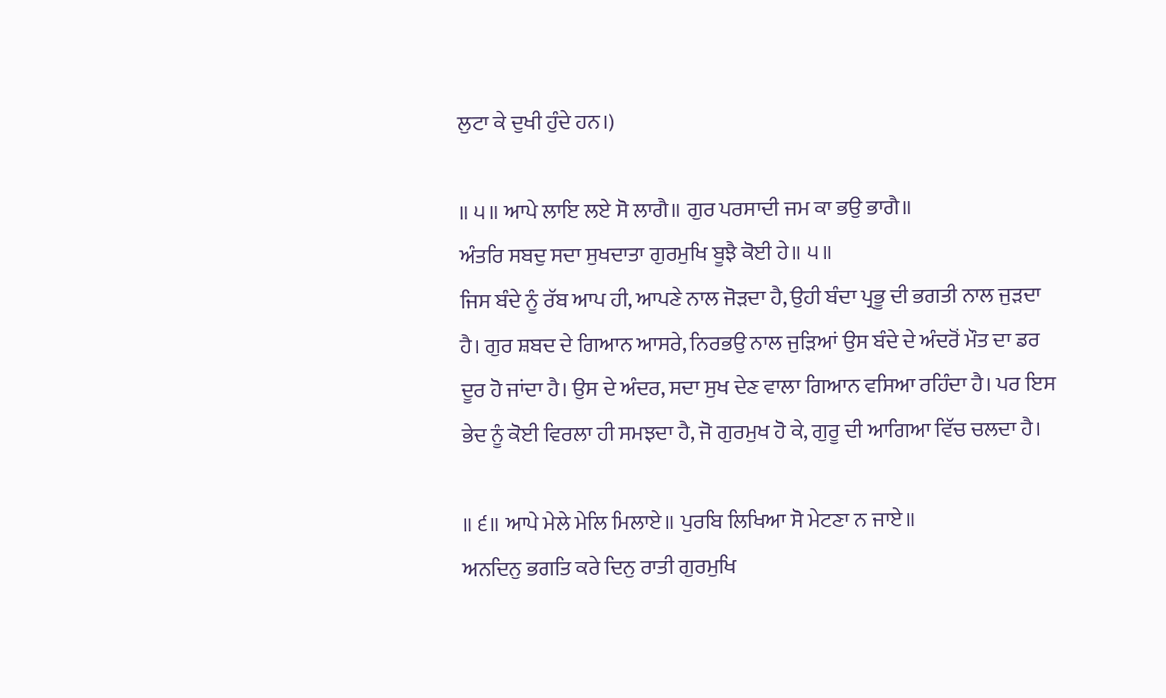ਲੁਟਾ ਕੇ ਦੁਖੀ ਹੁੰਦੇ ਹਨ।)

॥ ੫॥ ਆਪੇ ਲਾਇ ਲਏ ਸੋ ਲਾਗੈ॥ ਗੁਰ ਪਰਸਾਦੀ ਜਮ ਕਾ ਭਉ ਭਾਗੈ॥
ਅੰਤਰਿ ਸਬਦੁ ਸਦਾ ਸੁਖਦਾਤਾ ਗੁਰਮੁਖਿ ਬੂਝੈ ਕੋਈ ਹੇ॥ ੫॥
ਜਿਸ ਬੰਦੇ ਨੂੰ ਰੱਬ ਆਪ ਹੀ, ਆਪਣੇ ਨਾਲ ਜੋੜਦਾ ਹੈ, ਉਹੀ ਬੰਦਾ ਪ੍ਰਭੂ ਦੀ ਭਗਤੀ ਨਾਲ ਜੁੜਦਾ ਹੈ। ਗੁਰ ਸ਼ਬਦ ਦੇ ਗਿਆਨ ਆਸਰੇ, ਨਿਰਭਉ ਨਾਲ ਜੁੜਿਆਂ ਉਸ ਬੰਦੇ ਦੇ ਅੰਦਰੋਂ ਮੌਤ ਦਾ ਡਰ ਦੂਰ ਹੋ ਜਾਂਦਾ ਹੈ। ਉਸ ਦੇ ਅੰਦਰ, ਸਦਾ ਸੁਖ ਦੇਣ ਵਾਲਾ ਗਿਆਨ ਵਸਿਆ ਰਹਿੰਦਾ ਹੈ। ਪਰ ਇਸ ਭੇਦ ਨੂੰ ਕੋਈ ਵਿਰਲਾ ਹੀ ਸਮਝਦਾ ਹੈ, ਜੋ ਗੁਰਮੁਖ ਹੋ ਕੇ, ਗੁਰੂ ਦੀ ਆਗਿਆ ਵਿੱਚ ਚਲਦਾ ਹੈ।

॥ ੬॥ ਆਪੇ ਮੇਲੇ ਮੇਲਿ ਮਿਲਾਏ॥ ਪੁਰਬਿ ਲਿਖਿਆ ਸੋ ਮੇਟਣਾ ਨ ਜਾਏ॥
ਅਨਦਿਨੁ ਭਗਤਿ ਕਰੇ ਦਿਨੁ ਰਾਤੀ ਗੁਰਮੁਖਿ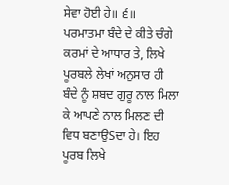ਸੇਵਾ ਹੋਈ ਹੇ॥ ੬॥
ਪਰਮਾਤਮਾ ਬੰਦੇ ਦੇ ਕੀਤੇ ਚੰਗੇ ਕਰਮਾਂ ਦੇ ਆਧਾਰ ਤੇ, ਲਿਖੇ ਪੂਰਬਲੇ ਲੇਖਾਂ ਅਨੁਸਾਰ ਹੀ ਬੰਦੇ ਨੂੰ ਸ਼ਬਦ ਗੁਰੂ ਨਾਲ ਮਿਲਾ ਕੇ ਆਪਣੇ ਨਾਲ ਮਿਲਣ ਦੀ ਵਿਧ ਬਣਾਉSਦਾ ਹੇ। ਇਹ ਪੂਰਬ ਲਿਖੇ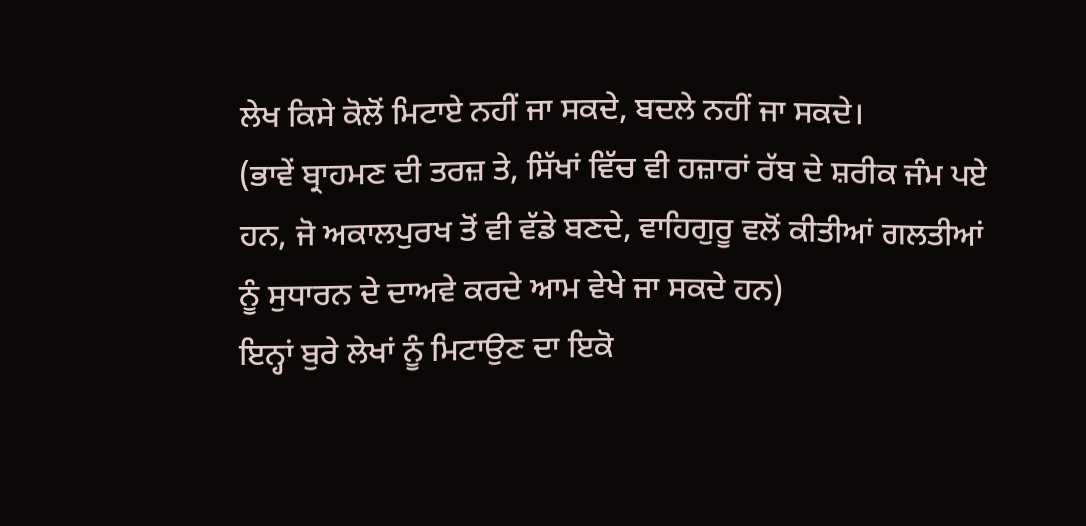ਲੇਖ ਕਿਸੇ ਕੋਲੋਂ ਮਿਟਾਏ ਨਹੀਂ ਜਾ ਸਕਦੇ, ਬਦਲੇ ਨਹੀਂ ਜਾ ਸਕਦੇ।
(ਭਾਵੇਂ ਬ੍ਰਾਹਮਣ ਦੀ ਤਰਜ਼ ਤੇ, ਸਿੱਖਾਂ ਵਿੱਚ ਵੀ ਹਜ਼ਾਰਾਂ ਰੱਬ ਦੇ ਸ਼ਰੀਕ ਜੰਮ ਪਏ ਹਨ, ਜੋ ਅਕਾਲਪੁਰਖ ਤੋਂ ਵੀ ਵੱਡੇ ਬਣਦੇ, ਵਾਹਿਗੁਰੂ ਵਲੋਂ ਕੀਤੀਆਂ ਗਲਤੀਆਂ ਨੂੰ ਸੁਧਾਰਨ ਦੇ ਦਾਅਵੇ ਕਰਦੇ ਆਮ ਵੇਖੇ ਜਾ ਸਕਦੇ ਹਨ)
ਇਨ੍ਹਾਂ ਬੁਰੇ ਲੇਖਾਂ ਨੂੰ ਮਿਟਾਉਣ ਦਾ ਇਕੋ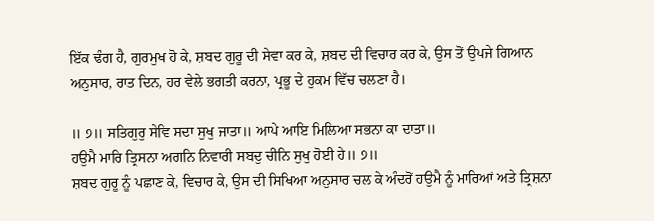ਇੱਕ ਢੰਗ ਹੈ, ਗੁਰਮੁਖ ਹੋ ਕੇ, ਸ਼ਬਦ ਗੁਰੂ ਦੀ ਸੇਵਾ ਕਰ ਕੇ, ਸ਼ਬਦ ਦੀ ਵਿਚਾਰ ਕਰ ਕੇ, ਉਸ ਤੋਂ ਉਪਜੇ ਗਿਆਨ ਅਨੁਸਾਰ, ਰਾਤ ਦਿਨ, ਹਰ ਵੇਲੇ ਭਗਤੀ ਕਰਨਾ, ਪ੍ਰਭੂ ਦੇ ਹੁਕਮ ਵਿੱਚ ਚਲਣਾ ਹੈ।

॥ ੭॥ ਸਤਿਗੁਰੁ ਸੇਵਿ ਸਦਾ ਸੁਖੁ ਜਾਤਾ॥ ਆਪੇ ਆਇ ਮਿਲਿਆ ਸਭਨਾ ਕਾ ਦਾਤਾ॥
ਹਉਮੈ ਮਾਰਿ ਤ੍ਰਿਸਨਾ ਅਗਨਿ ਨਿਵਾਰੀ ਸਬਦੁ ਚੀਨਿ ਸੁਖੁ ਹੋਈ ਹੇ॥ ੭॥
ਸ਼ਬਦ ਗੁਰੂ ਨੂੰ ਪਛਾਣ ਕੇ, ਵਿਚਾਰ ਕੇ, ਉਸ ਦੀ ਸਿਖਿਆ ਅਨੁਸਾਰ ਚਲ ਕੇ ਅੰਦਰੋਂ ਹਉਮੈ ਨੂੰ ਮਾਰਿਆਂ ਅਤੇ ਤ੍ਰਿਸ਼ਨਾ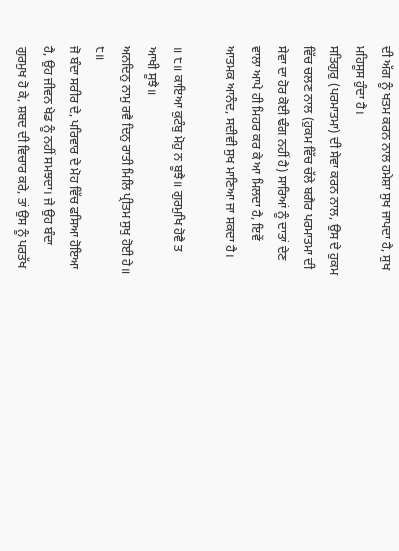ਦੀ ਅੱਗ ਨੂੰ ਖਤਮ ਕਰਨ ਨਾਲ ਹਮੇਸ਼ਾ ਸੁਖ ਜਾਪਦਾ ਹੈ, ਸੁਖ ਮਹਿਸੂਸ ਹੁੰਦਾ ਹੈ।
ਸਤਿਗੁਰੁ (ਪਰਮਾਤਮਾ) ਦੀ ਸੇਵਾ ਕਰਨ ਨਾਲ, ਉਸ ਦੇ ਹੁਕਮ ਵਿੱਚ ਚਲਣ ਨਾਲ (ਹੁਕਮ ਵਿੱਚ ਚੱਲੇ ਬਗੈਰ ਪਰਮਾਤਮਾ ਦੀ ਸੇਵਾ ਦਾ ਹੋਰ ਕੋਈ ਢੰਗ ਨਹੀਂ ਹੈ) ਸਾਰਿਆਂ ਨੂੰ ਦਾਤਾਂ ਦੇਣ ਵਾਲਾ ਆਪੇ ਹੀ ਮਿਹਰ ਕਰ ਕੇ ਆ ਮਿਲਦਾ ਹੈ, ਇਵੇਂ ਆਤਮਕ ਆਨੰਦ, ਸਦੀਵੀ ਸੁਖ ਮਾਣਿਆ ਜਾ ਸਕਦਾ ਹੈ।

॥ ੮॥ ਕਾਇਆ ਕੁਟੰਬੁ ਮੋਹੁ ਨ ਬੂਝੈ॥ ਗੁਰਮੁਖਿ ਹੋਵੈ ਤ ਆਖੀ ਸੂਝੈ॥
ਅਨਦਿਨੁ ਨਾਮੁ ਰਵੈ ਦਿਨੁ ਰਾਤੀ ਮਿਲਿ ਪ੍ਰੀਤਮ ਸੁਖੁ ਹੋਈ ਹੇ॥ ੮॥
ਜੋ ਬੰਦਾ ਸਰੀਰ ਦੇ, ਪਰਿਵਾਰ ਦੇ ਮੋਹ ਵਿੱਚ ਫਸਿਆ ਹੋਇਆ ਹੈ, ਉਹ ਜੀਵਨ ਖੇਡ ਨੂੰ ਨਹੀਂ ਸਮਝਦਾ। ਜੇ ਉਹ ਬੰਦਾ ਗੁਰਮੁਖ ਹੋ ਕੇ, ਸ਼ਬਦ ਦੀ ਵਿਚਾਰ ਕਰੇ, ਤਾਂ ਉਸ ਨੂੰ ਪਰਤੱਖ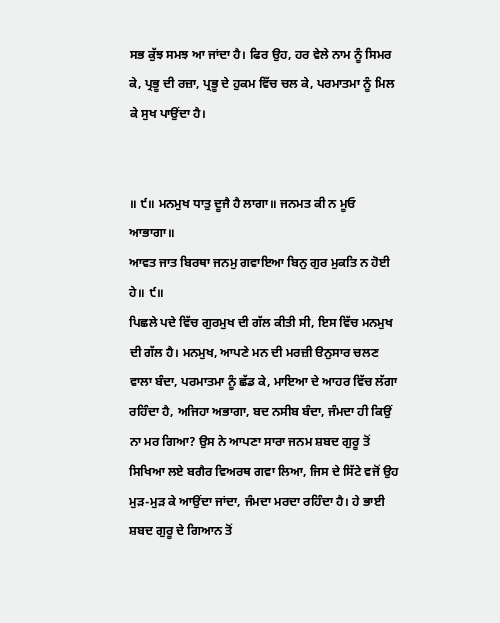ਸਭ ਕੁੱਝ ਸਮਝ ਆ ਜਾਂਦਾ ਹੈ। ਫਿਰ ਉਹ, ਹਰ ਵੇਲੇ ਨਾਮ ਨੂੰ ਸਿਮਰ ਕੇ, ਪ੍ਰਭੂ ਦੀ ਰਜ਼ਾ, ਪ੍ਰਭੂ ਦੇ ਹੁਕਮ ਵਿੱਚ ਚਲ ਕੇ, ਪਰਮਾਤਮਾ ਨੂੰ ਮਿਲ ਕੇ ਸੁਖ ਪਾਉਂਦਾ ਹੈ।


॥ ੯॥ ਮਨਮੁਖ ਧਾਤੁ ਦੂਜੈ ਹੈ ਲਾਗਾ॥ ਜਨਮਤ ਕੀ ਨ ਮੂਓ ਆਭਾਗਾ॥
ਆਵਤ ਜਾਤ ਬਿਰਥਾ ਜਨਮੁ ਗਵਾਇਆ ਬਿਨੁ ਗੁਰ ਮੁਕਤਿ ਨ ਹੋਈ ਹੇ॥ ੯॥
ਪਿਛਲੇ ਪਦੇ ਵਿੱਚ ਗੁਰਮੁਖ ਦੀ ਗੱਲ ਕੀਤੀ ਸੀ, ਇਸ ਵਿੱਚ ਮਨਮੁਖ ਦੀ ਗੱਲ ਹੈ। ਮਨਮੁਖ, ਆਪਣੇ ਮਨ ਦੀ ਮਰਜ਼ੀ ੳਨੁਸਾਰ ਚਲਣ ਵਾਲਾ ਬੰਦਾ, ਪਰਮਾਤਮਾ ਨੂੰ ਛੱਡ ਕੇ, ਮਾਇਆ ਦੇ ਆਹਰ ਵਿੱਚ ਲੱਗਾ ਰਹਿੰਦਾ ਹੈ, ਅਜਿਹਾ ਅਭਾਗਾ, ਬਦ ਨਸੀਬ ਬੰਦਾ, ਜੰਮਦਾ ਹੀ ਕਿਉਂ ਨਾ ਮਰ ਗਿਆ? ਉਸ ਨੇ ਆਪਣਾ ਸਾਰਾ ਜਨਮ ਸ਼ਬਦ ਗੁਰੂ ਤੋਂ ਸਿਖਿਆ ਲਏ ਬਗੈਰ ਵਿਅਰਥ ਗਵਾ ਲਿਆ, ਜਿਸ ਦੇ ਸਿੱਟੇ ਵਜੋਂ ਉਹ ਮੁੜ-ਮੁੜ ਕੇ ਆਉਂਦਾ ਜਾਂਦਾ, ਜੰਮਦਾ ਮਰਦਾ ਰਹਿੰਦਾ ਹੈ। ਹੇ ਭਾਈ ਸ਼ਬਦ ਗੁਰੂ ਦੇ ਗਿਆਨ ਤੋਂ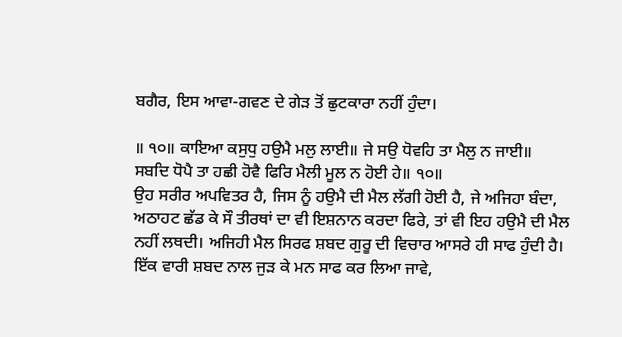ਬਗੈਰ, ਇਸ ਆਵਾ-ਗਵਣ ਦੇ ਗੇੜ ਤੋਂ ਛੁਟਕਾਰਾ ਨਹੀਂ ਹੁੰਦਾ।

॥ ੧੦॥ ਕਾਇਆ ਕਸੁਧੁ ਹਉਮੈ ਮਲੁ ਲਾਈ॥ ਜੇ ਸਉ ਧੋਵਹਿ ਤਾ ਮੈਲੁ ਨ ਜਾਈ॥
ਸਬਦਿ ਧੋਪੈ ਤਾ ਹਛੀ ਹੋਵੈ ਫਿਰਿ ਮੈਲੀ ਮੂਲ ਨ ਹੋਈ ਹੇ॥ ੧੦॥
ਉਹ ਸਰੀਰ ਅਪਵਿਤਰ ਹੈ, ਜਿਸ ਨੂੰ ਹਉਮੈ ਦੀ ਮੈਲ ਲੱਗੀ ਹੋਈ ਹੈ, ਜੇ ਅਜਿਹਾ ਬੰਦਾ, ਅਠਾਹਟ ਛੱਡ ਕੇ ਸੌ ਤੀਰਥਾਂ ਦਾ ਵੀ ਇਸ਼ਨਾਨ ਕਰਦਾ ਫਿਰੇ, ਤਾਂ ਵੀ ਇਹ ਹਉਮੈ ਦੀ ਮੈਲ ਨਹੀਂ ਲਥਦੀ। ਅਜਿਹੀ ਮੈਲ ਸਿਰਫ ਸ਼ਬਦ ਗੁਰੂ ਦੀ ਵਿਚਾਰ ਆਸਰੇ ਹੀ ਸਾਫ ਹੁੰਦੀ ਹੈ। ਇੱਕ ਵਾਰੀ ਸ਼ਬਦ ਨਾਲ ਜੁੜ ਕੇ ਮਨ ਸਾਫ ਕਰ ਲਿਆ ਜਾਵੇ,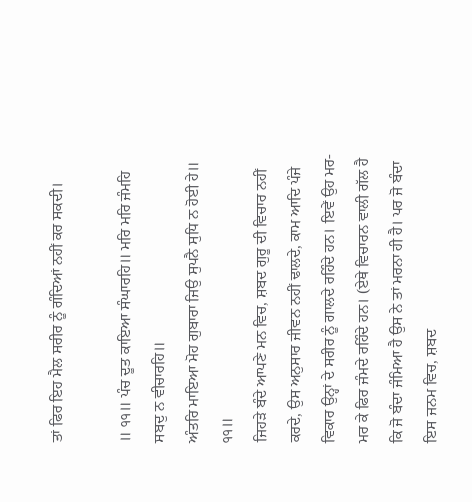ਤਾਂ ਫਿਰ ਇਹ ਮੈਲ ਸਰੀਰ ਨੂੰ ਗੰਦਿਆਂ ਨਹੀਂ ਕਰ ਸਕਦੀ।

॥ ੧੧॥ ਪੰਚ ਦੂਤ ਕਾਇਆ ਸੰਘਾਰਹਿ॥ ਮਰਿ ਮਰਿ ਜੰਮਹਿ ਸਬਦੁ ਨ ਵੀਚਾਰਹਿ॥
ਅੰਤਰਿ ਮਾਇਆ ਮੋਹ ਗੁਬਾਰਾ ਜਿਉ ਸੁਪਨੈ ਸੁਧਿ ਨ ਹੋਈ ਹੇ॥ ੧੧॥
ਜਿਹੜੇ ਬੰਦੇ ਆਪਣੇ ਮਨ ਵਿਚ, ਸ਼ਬਦ ਗੁਰੂ ਦੀ ਵਿਚਾਰ ਨਹੀਂ ਕਰਦੇ, ਉਸ ਅਨੁਸਾਰ ਜੀਵਨ ਨਹੀਂ ਢਾਲਦੇ, ਕਾਮ ਆਦਿ ਪੰਜੇ ਵਿਕਾਰ ਉਨ੍ਹਾਂ ਦੇ ਸਰੀਰ ਨੂੰ ਗਾਲਦੇ ਰਹਿੰਦੇ ਹਨ। ਇਵੇਂ ਉਹ ਮਰ-ਮਰ ਕੇ ਫਿਰ ਜੰਮਦੇ ਰਹਿੰਦੇ ਹਨ। (ਏਥੇ ਵਿਚਾਰਨ ਵਾਲੀ ਗੱਲ ਹੈ ਕਿ ਜੋ ਬੰਦਾ ਜੰਮਿਆ ਹੈ ਉਸ ਨੇ ਤਾਂ ਮਰਨਾ ਹੀ ਹੈ। ਪਰ ਜੋ ਬੰਦਾ ਇਸ ਜਨਮ ਵਿਚ, ਸ਼ਬਦ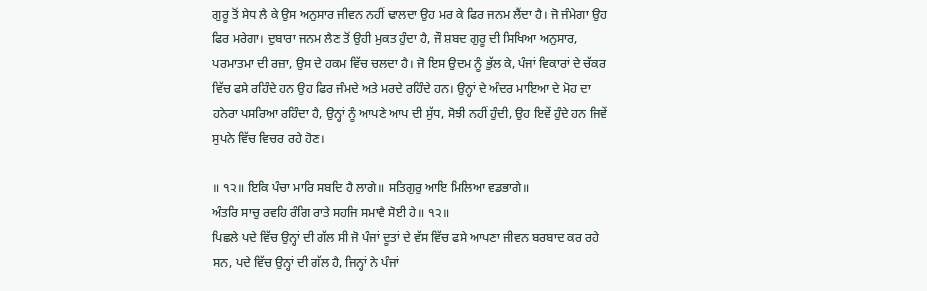ਗੁਰੂ ਤੋਂ ਸੇਧ ਲੈ ਕੇ ਉਸ ਅਨੁਸਾਰ ਜੀਵਨ ਨਹੀਂ ਢਾਲਦਾ ਉਹ ਮਰ ਕੇ ਫਿਰ ਜਨਮ ਲੈਂਦਾ ਹੈ। ਜੋ ਜੰਮੇਗਾ ਉਹ ਫਿਰ ਮਰੇਗਾ। ਦੁਬਾਰਾ ਜਨਮ ਲੈਣ ਤੋਂ ਉਹੀ ਮੁਕਤ ਹੁੰਦਾ ਹੈ, ਜੌ ਸ਼ਬਦ ਗੁਰੂ ਦੀ ਸਿਖਿਆ ਅਨੁਸਾਰ, ਪਰਮਾਤਮਾ ਦੀ ਰਜ਼ਾ, ਉਸ ਦੇ ਹਕਮ ਵਿੱਚ ਚਲਦਾ ਹੈ। ਜੋ ਇਸ ਉਦਮ ਨੂੰ ਭੁੱਲ ਕੇ, ਪੰਜਾਂ ਵਿਕਾਰਾਂ ਦੇ ਚੱਕਰ ਵਿੱਚ ਫਸੇ ਰਹਿੰਦੇ ਹਨ ਉਹ ਫਿਰ ਜੰਮਦੇ ਅਤੇ ਮਰਦੇ ਰਹਿੰਦੇ ਹਨ। ਉਨ੍ਹਾਂ ਦੇ ਅੰਦਰ ਮਾਇਆ ਦੇ ਮੋਹ ਦਾ ਹਨੇਰਾ ਪਸਰਿਆ ਰਹਿੰਦਾ ਹੈ, ਉਨ੍ਹਾਂ ਨੂੰ ਆਪਣੇ ਆਪ ਦੀ ਸੁੱਧ, ਸੋਝੀ ਨਹੀਂ ਹੁੰਦੀ, ਉਹ ਇਵੇਂ ਹੁੰਦੇ ਹਨ ਜਿਵੇਂ ਸੁਪਨੇ ਵਿੱਚ ਵਿਚਰ ਰਹੇ ਹੋਣ।

॥ ੧੨॥ ਇਕਿ ਪੰਚਾ ਮਾਰਿ ਸਬਦਿ ਹੈ ਲਾਗੇ॥ ਸਤਿਗੁਰੁ ਆਇ ਮਿਲਿਆ ਵਡਭਾਗੇ॥
ਅੰਤਰਿ ਸਾਚੁ ਰਵਹਿ ਰੰਗਿ ਰਾਤੇ ਸਹਜਿ ਸਮਾਵੈ ਸੋਈ ਹੇ॥ ੧੨॥
ਪਿਛਲੇ ਪਦੇ ਵਿੱਚ ਉਨ੍ਹਾਂ ਦੀ ਗੱਲ ਸੀ ਜੋ ਪੰਜਾਂ ਦੂਤਾਂ ਦੇ ਵੱਸ ਵਿੱਚ ਫਸੇ ਆਪਣਾ ਜੀਵਨ ਬਰਬਾਦ ਕਰ ਰਹੇ ਸਨ, ਪਦੇ ਵਿੱਚ ਉਨ੍ਹਾਂ ਦੀ ਗੱਲ ਹੈ, ਜਿਨ੍ਹਾਂ ਨੇ ਪੰਜਾਂ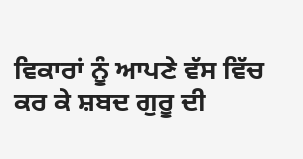ਵਿਕਾਰਾਂ ਨੂੰ ਆਪਣੇ ਵੱਸ ਵਿੱਚ ਕਰ ਕੇ ਸ਼ਬਦ ਗੁਰੂ ਦੀ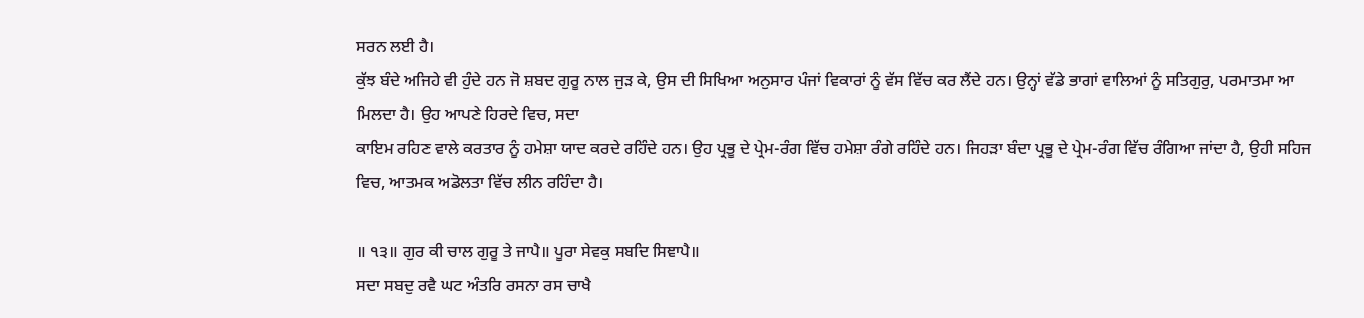ਸਰਨ ਲਈ ਹੈ।
ਕੁੱਝ ਬੰਦੇ ਅਜਿਹੇ ਵੀ ਹੁੰਦੇ ਹਨ ਜੋ ਸ਼ਬਦ ਗੁਰੂ ਨਾਲ ਜੁੜ ਕੇ, ਉਸ ਦੀ ਸਿਖਿਆ ਅਨੁਸਾਰ ਪੰਜਾਂ ਵਿਕਾਰਾਂ ਨੂੰ ਵੱਸ ਵਿੱਚ ਕਰ ਲੈਂਦੇ ਹਨ। ਉਨ੍ਹਾਂ ਵੱਡੇ ਭਾਗਾਂ ਵਾਲਿਆਂ ਨੂੰ ਸਤਿਗੁਰੁ, ਪਰਮਾਤਮਾ ਆ ਮਿਲਦਾ ਹੈ। ਉਹ ਆਪਣੇ ਹਿਰਦੇ ਵਿਚ, ਸਦਾ
ਕਾਇਮ ਰਹਿਣ ਵਾਲੇ ਕਰਤਾਰ ਨੂੰ ਹਮੇਸ਼ਾ ਯਾਦ ਕਰਦੇ ਰਹਿੰਦੇ ਹਨ। ਉਹ ਪ੍ਰਭੂ ਦੇ ਪ੍ਰੇਮ-ਰੰਗ ਵਿੱਚ ਹਮੇਸ਼ਾ ਰੰਗੇ ਰਹਿੰਦੇ ਹਨ। ਜਿਹੜਾ ਬੰਦਾ ਪ੍ਰਭੂ ਦੇ ਪ੍ਰੇਮ-ਰੰਗ ਵਿੱਚ ਰੰਗਿਆ ਜਾਂਦਾ ਹੈ, ਉਹੀ ਸਹਿਜ ਵਿਚ, ਆਤਮਕ ਅਡੋਲਤਾ ਵਿੱਚ ਲੀਨ ਰਹਿੰਦਾ ਹੈ।

॥ ੧੩॥ ਗੁਰ ਕੀ ਚਾਲ ਗੁਰੂ ਤੇ ਜਾਪੈ॥ ਪੂਰਾ ਸੇਵਕੁ ਸਬਦਿ ਸਿਞਾਪੈ॥
ਸਦਾ ਸਬਦੁ ਰਵੈ ਘਟ ਅੰਤਰਿ ਰਸਨਾ ਰਸ ਚਾਖੈ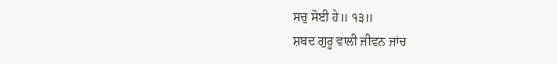ਸਚੁ ਸੋਈ ਹੇ॥ ੧੩॥
ਸ਼ਬਦ ਗੁਰੂ ਵਾਲੀ ਜੀਵਨ ਜਾਂਚ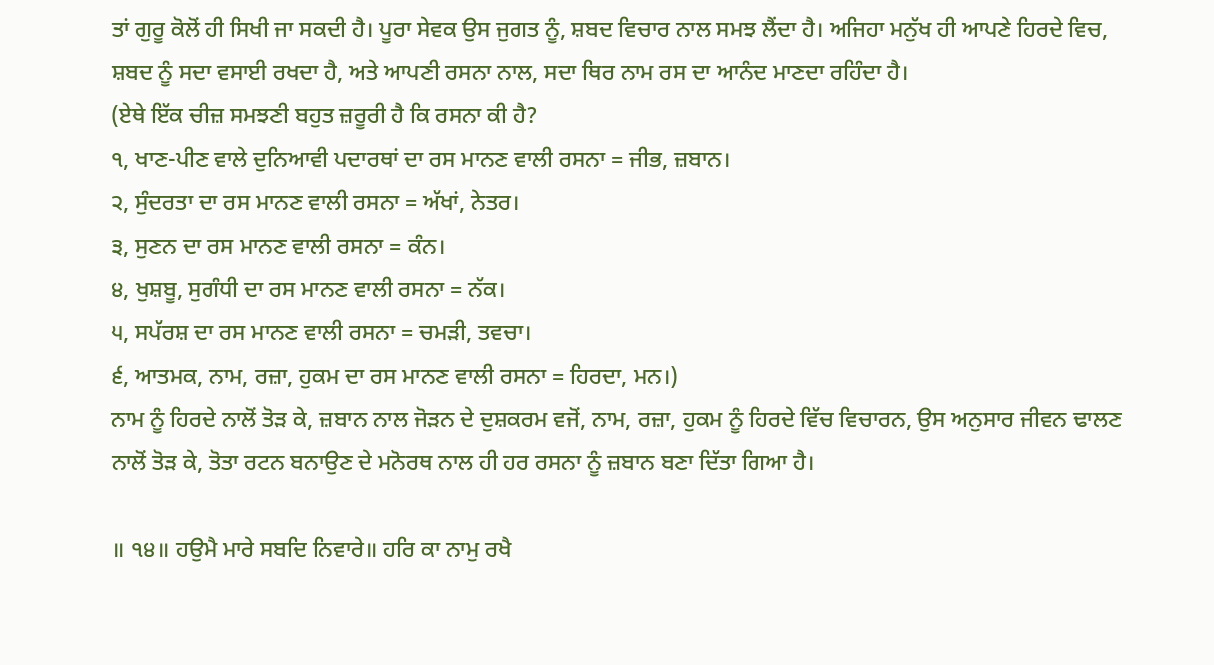ਤਾਂ ਗੁਰੂ ਕੋਲੋਂ ਹੀ ਸਿਖੀ ਜਾ ਸਕਦੀ ਹੈ। ਪੂਰਾ ਸੇਵਕ ਉਸ ਜੁਗਤ ਨੂੰ, ਸ਼ਬਦ ਵਿਚਾਰ ਨਾਲ ਸਮਝ ਲੈਂਦਾ ਹੈ। ਅਜਿਹਾ ਮਨੁੱਖ ਹੀ ਆਪਣੇ ਹਿਰਦੇ ਵਿਚ, ਸ਼ਬਦ ਨੂੰ ਸਦਾ ਵਸਾਈ ਰਖਦਾ ਹੈ, ਅਤੇ ਆਪਣੀ ਰਸਨਾ ਨਾਲ, ਸਦਾ ਥਿਰ ਨਾਮ ਰਸ ਦਾ ਆਨੰਦ ਮਾਣਦਾ ਰਹਿੰਦਾ ਹੈ।
(ਏਥੇ ਇੱਕ ਚੀਜ਼ ਸਮਝਣੀ ਬਹੁਤ ਜ਼ਰੂਰੀ ਹੈ ਕਿ ਰਸਨਾ ਕੀ ਹੈ?
੧, ਖਾਣ-ਪੀਣ ਵਾਲੇ ਦੁਨਿਆਵੀ ਪਦਾਰਥਾਂ ਦਾ ਰਸ ਮਾਨਣ ਵਾਲੀ ਰਸਨਾ = ਜੀਭ, ਜ਼ਬਾਨ।
੨, ਸੁੰਦਰਤਾ ਦਾ ਰਸ ਮਾਨਣ ਵਾਲੀ ਰਸਨਾ = ਅੱਖਾਂ, ਨੇਤਰ।
੩, ਸੁਣਨ ਦਾ ਰਸ ਮਾਨਣ ਵਾਲੀ ਰਸਨਾ = ਕੰਨ।
੪, ਖੁਸ਼ਬੂ, ਸੁਗੰਧੀ ਦਾ ਰਸ ਮਾਨਣ ਵਾਲੀ ਰਸਨਾ = ਨੱਕ।
੫, ਸਪੱਰਸ਼ ਦਾ ਰਸ ਮਾਨਣ ਵਾਲੀ ਰਸਨਾ = ਚਮੜੀ, ਤਵਚਾ।
੬, ਆਤਮਕ, ਨਾਮ, ਰਜ਼ਾ, ਹੁਕਮ ਦਾ ਰਸ ਮਾਨਣ ਵਾਲੀ ਰਸਨਾ = ਹਿਰਦਾ, ਮਨ।)
ਨਾਮ ਨੂੰ ਹਿਰਦੇ ਨਾਲੋਂ ਤੋੜ ਕੇ, ਜ਼ਬਾਨ ਨਾਲ ਜੋੜਨ ਦੇ ਦੁਸ਼ਕਰਮ ਵਜੋਂ, ਨਾਮ, ਰਜ਼ਾ, ਹੁਕਮ ਨੂੰ ਹਿਰਦੇ ਵਿੱਚ ਵਿਚਾਰਨ, ਉਸ ਅਨੁਸਾਰ ਜੀਵਨ ਢਾਲਣ ਨਾਲੋਂ ਤੋੜ ਕੇ, ਤੋਤਾ ਰਟਨ ਬਨਾਉਣ ਦੇ ਮਨੋਰਥ ਨਾਲ ਹੀ ਹਰ ਰਸਨਾ ਨੂੰ ਜ਼ਬਾਨ ਬਣਾ ਦਿੱਤਾ ਗਿਆ ਹੈ।

॥ ੧੪॥ ਹਉਮੈ ਮਾਰੇ ਸਬਦਿ ਨਿਵਾਰੇ॥ ਹਰਿ ਕਾ ਨਾਮੁ ਰਖੈ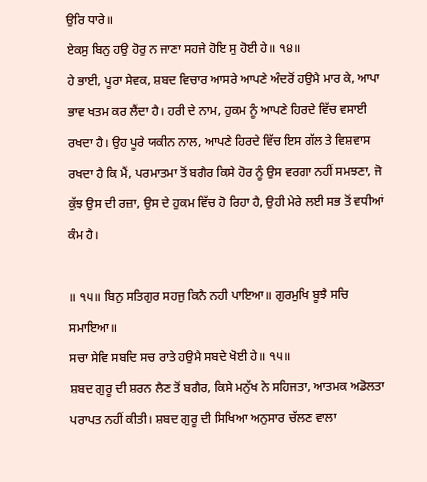ਉਰਿ ਧਾਰੇ॥
ਏਕਸੁ ਬਿਨੁ ਹਉ ਹੋਰੁ ਨ ਜਾਣਾ ਸਹਜੇ ਹੋਇ ਸੁ ਹੋਈ ਹੇ॥ ੧੪॥
ਹੇ ਭਾਈ, ਪੂਰਾ ਸੇਵਕ, ਸ਼ਬਦ ਵਿਚਾਰ ਆਸਰੇ ਆਪਣੇ ਅੰਦਰੋਂ ਹਉਮੈ ਮਾਰ ਕੇ, ਆਪਾ ਭਾਵ ਖਤਮ ਕਰ ਲੈਂਦਾ ਹੈ। ਹਰੀ ਦੇ ਨਾਮ, ਹੁਕਮ ਨੂੰ ਆਪਣੇ ਹਿਰਦੇ ਵਿੱਚ ਵਸਾਈ ਰਖਦਾ ਹੈ। ਉਹ ਪੂਰੇ ਯਕੀਨ ਨਾਲ, ਆਪਣੇ ਹਿਰਦੇ ਵਿੱਚ ਇਸ ਗੱਲ ਤੇ ਵਿਸ਼ਵਾਸ ਰਖਦਾ ਹੈ ਕਿ ਮੈਂ, ਪਰਮਾਤਮਾ ਤੋਂ ਬਗੈਰ ਕਿਸੇ ਹੋਰ ਨੂੰ ਉਸ ਵਰਗਾ ਨਹੀਂ ਸਮਝਣਾ, ਜੋ ਕੁੱਝ ਉਸ ਦੀ ਰਜ਼ਾ, ਉਸ ਦੇ ਹੁਕਮ ਵਿੱਚ ਹੋ ਰਿਹਾ ਹੈ, ਉਹੀ ਮੇਰੇ ਲਈ ਸਭ ਤੋਂ ਵਧੀਆਂ ਕੰਮ ਹੈ।

॥ ੧੫॥ ਬਿਨੁ ਸਤਿਗੁਰ ਸਹਜੁ ਕਿਨੈ ਨਹੀ ਪਾਇਆ॥ ਗੁਰਮੁਖਿ ਬੂਝੈ ਸਚਿ ਸਮਾਇਆ॥
ਸਚਾ ਸੇਵਿ ਸਬਦਿ ਸਚ ਰਾਤੇ ਹਉਮੈ ਸਬਦੇ ਖੋਈ ਹੇ॥ ੧੫॥
ਸ਼ਬਦ ਗੁਰੂ ਦੀ ਸ਼ਰਨ ਲੈਣ ਤੋਂ ਬਗੈਰ, ਕਿਸੇ ਮਨੁੱਖ ਨੇ ਸਹਿਜਤਾ, ਆਤਮਕ ਅਡੋਲਤਾ ਪਰਾਪਤ ਨਹੀਂ ਕੀਤੀ। ਸ਼ਬਦ ਗੁਰੂ ਦੀ ਸਿਖਿਆ ਅਨੁਸਾਰ ਚੱਲਣ ਵਾਲਾ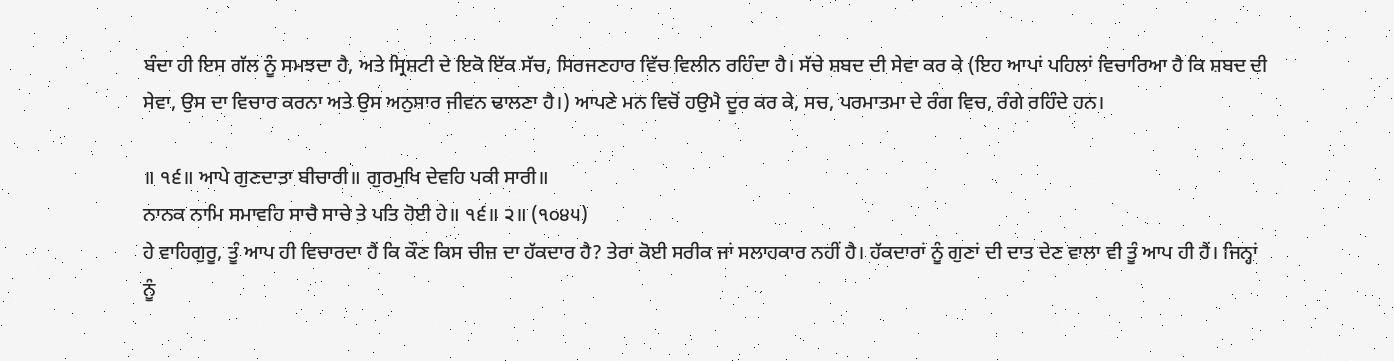ਬੰਦਾ ਹੀ ਇਸ ਗੱਲ ਨੂੰ ਸਮਝਦਾ ਹੈ, ਅਤੇ ਸ੍ਰਿਸ਼ਟੀ ਦੇ ਇਕੋ ਇੱਕ ਸੱਚ, ਸਿਰਜਣਹਾਰ ਵਿੱਚ ਵਿਲੀਨ ਰਹਿੰਦਾ ਹੈ। ਸੱਚੇ ਸ਼ਬਦ ਦੀ ਸੇਵਾ ਕਰ ਕੇ (ਇਹ ਆਪਾਂ ਪਹਿਲਾਂ ਵਿਚਾਰਿਆ ਹੈ ਕਿ ਸ਼ਬਦ ਦੀ ਸੇਵਾ, ਉਸ ਦਾ ਵਿਚਾਰ ਕਰਨਾ ਅਤੇ ਉਸ ਅਨੁਸਾਰ ਜੀਵਨ ਢਾਲਣਾ ਹੈ।) ਆਪਣੇ ਮਨ ਵਿਚੋਂ ਹਉਮੈ ਦੂਰ ਕਰ ਕੇ, ਸਚ, ਪਰਮਾਤਮਾ ਦੇ ਰੰਗ ਵਿਚ, ਰੰਗੇ ਰਹਿੰਦੇ ਹਨ।

॥ ੧੬॥ ਆਪੇ ਗੁਣਦਾਤਾ ਬੀਚਾਰੀ॥ ਗੁਰਮੁਖਿ ਦੇਵਹਿ ਪਕੀ ਸਾਰੀ॥
ਨਾਨਕ ਨਾਮਿ ਸਮਾਵਹਿ ਸਾਚੈ ਸਾਚੇ ਤੇ ਪਤਿ ਹੋਈ ਹੇ॥ ੧੬॥ ੨॥ (੧੦੪੫)
ਹੇ ਵਾਹਿਗੁਰੂ, ਤੂੰ ਆਪ ਹੀ ਵਿਚਾਰਦਾ ਹੈਂ ਕਿ ਕੌਣ ਕਿਸ ਚੀਜ਼ ਦਾ ਹੱਕਦਾਰ ਹੈ? ਤੇਰਾ ਕੋਈ ਸਰੀਕ ਜਾਂ ਸਲਾਹਕਾਰ ਨਹੀਂ ਹੈ। ਹੱਕਦਾਰਾਂ ਨੂੰ ਗੁਣਾਂ ਦੀ ਦਾਤ ਦੇਣ ਵਾਲਾ ਵੀ ਤੂੰ ਆਪ ਹੀ ਹੈਂ। ਜਿਨ੍ਹਾਂ ਨੂੰ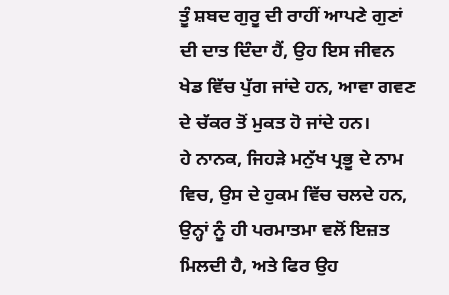ਤੂੰ ਸ਼ਬਦ ਗੁਰੂ ਦੀ ਰਾਹੀਂ ਆਪਣੇ ਗੁਣਾਂ ਦੀ ਦਾਤ ਦਿੰਦਾ ਹੈਂ, ਉਹ ਇਸ ਜੀਵਨ ਖੇਡ ਵਿੱਚ ਪੁੱਗ ਜਾਂਦੇ ਹਨ, ਆਵਾ ਗਵਣ ਦੇ ਚੱਕਰ ਤੋਂ ਮੁਕਤ ਹੋ ਜਾਂਦੇ ਹਨ।
ਹੇ ਨਾਨਕ, ਜਿਹੜੇ ਮਨੁੱਖ ਪ੍ਰਭੂ ਦੇ ਨਾਮ ਵਿਚ, ਉਸ ਦੇ ਹੁਕਮ ਵਿੱਚ ਚਲਦੇ ਹਨ, ਉਨ੍ਹਾਂ ਨੂੰ ਹੀ ਪਰਮਾਤਮਾ ਵਲੋਂ ਇਜ਼ਤ ਮਿਲਦੀ ਹੈ, ਅਤੇ ਫਿਰ ਉਹ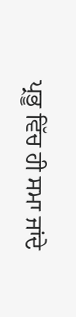ਪ੍ਰਭੂ ਵਿੱਚ ਹੀ ਸਮਾ ਜਾਂਦੇ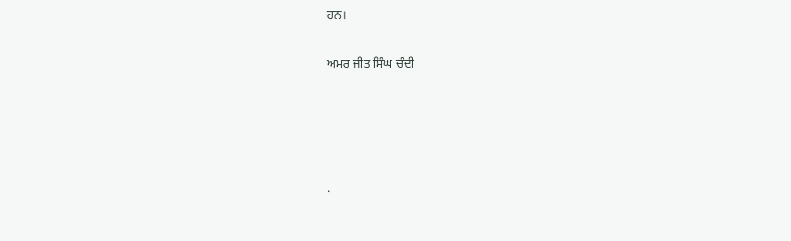ਹਨ।

ਅਮਰ ਜੀਤ ਸਿੰਘ ਚੰਦੀ




.